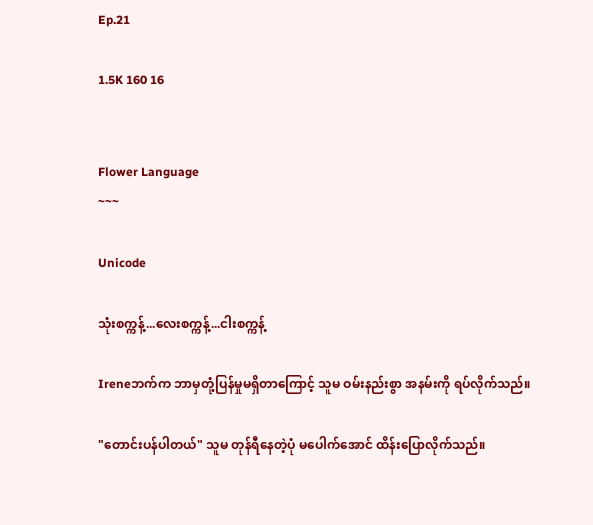Ep.21

1.5K 160 16


Flower Language
~~~

Unicode

သုံးစက္ကန့်...လေးစက္ကန့်...ငါးစက္ကန့်

Ireneဘက်က ဘာမှတုံ့ပြန်မှုမရှိတာကြောင့် သူမ ဝမ်းနည်းစွာ အနမ်းကို ရပ်လိုက်သည်။

"တောင်းပန်ပါတယ်" သူမ တုန်ရီနေတဲ့ပုံ မပေါက်အောင် ထိန်းပြောလိုက်သည်။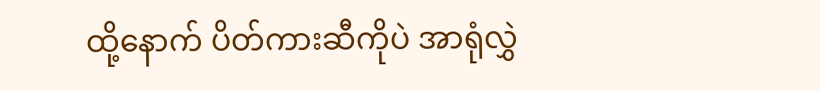ထို့နောက် ပိတ်ကားဆီကိုပဲ အာရုံလွှဲ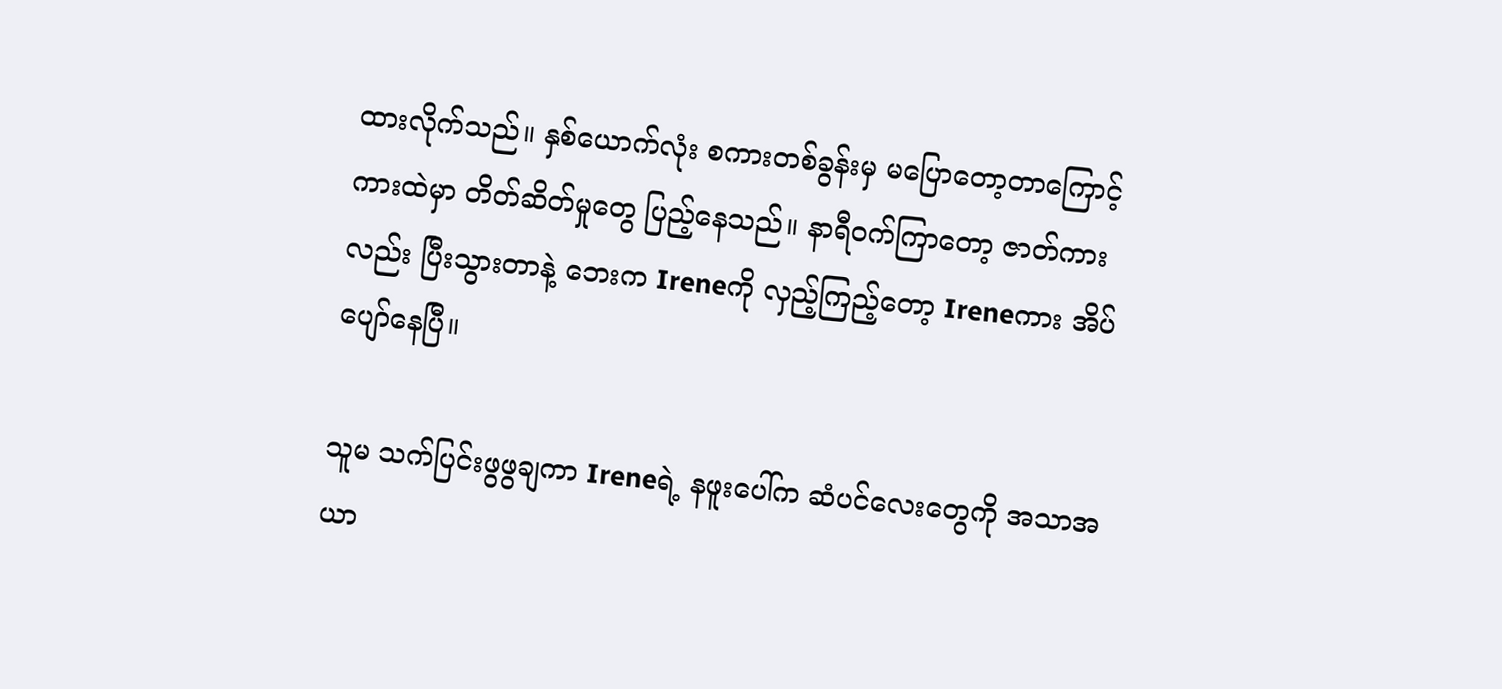ထားလိုက်သည်။ နှစ်ယောက်လုံး စကားတစ်ခွန်းမှ မပြောတော့တာကြောင့် ကားထဲမှာ တိတ်ဆိတ်မှုတွေ ပြည့်နေသည်။ နာရီဝက်ကြာတော့ ဇာတ်ကားလည်း ပြီးသွားတာနဲ့ ဘေးက Ireneကို လှည့်ကြည့်တော့ Ireneကား အိပ်ပျော်နေပြီ။

သူမ သက်ပြင်းဖွဖွချကာ Ireneရဲ့ နဖူးပေါ်က ဆံပင်လေးတွေကို အသာအယာ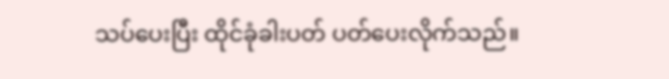သပ်ပေးပြီး ထိုင်ခုံခါးပတ် ပတ်ပေးလိုက်သည်။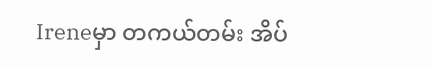Ireneမှာ တကယ်တမ်း အိပ်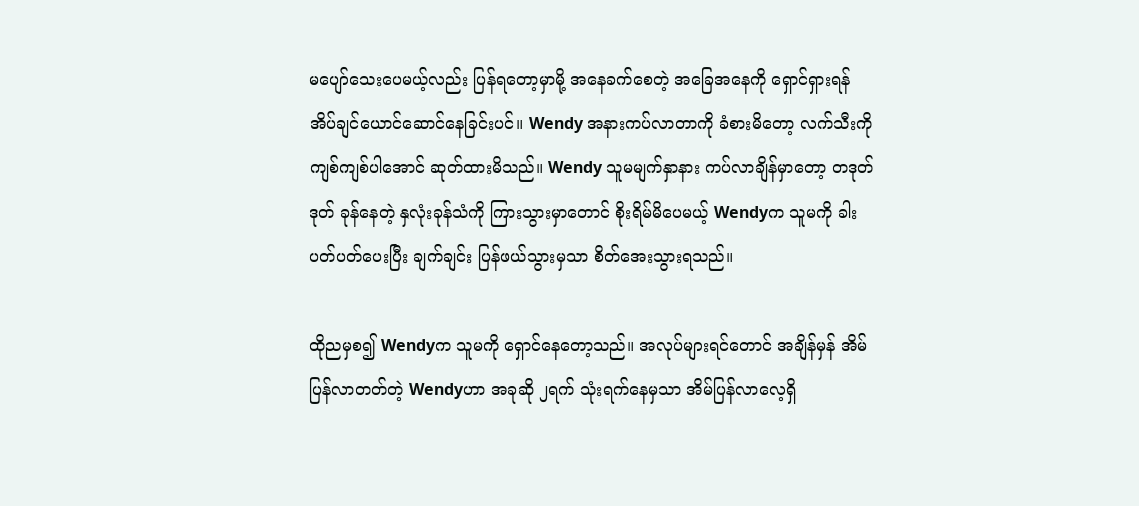မပျော်သေးပေမယ့်လည်း ပြန်ရတော့မှာမို့ အနေခက်စေတဲ့ အခြေအနေကို ရှောင်ရှားရန် အိပ်ချင်ယောင်ဆောင်နေခြင်းပင်။ Wendy အနားကပ်လာတာကို ခံစားမိတော့ လက်သီးကို ကျစ်ကျစ်ပါအောင် ဆုတ်ထားမိသည်။ Wendy သူမမျက်နှာနား ကပ်လာချိန်မှာတော့ တဒုတ်ဒုတ် ခုန်နေတဲ့ နှလုံးခုန်သံကို ကြားသွားမှာတောင် စိုးရိမ်မိပေမယ့် Wendyက သူမကို ခါးပတ်ပတ်ပေးပြီး ချက်ချင်း ပြန်ဖယ်သွားမှသာ စိတ်အေးသွားရသည်။

ထိုညမှစ၍ Wendyက သူမကို ရှောင်နေတော့သည်။ အလုပ်များရင်တောင် အချိန်မှန် အိမ်ပြန်လာတတ်တဲ့ Wendyဟာ အခုဆို ၂ရက် သုံးရက်နေမှသာ အိမ်ပြန်လာလေ့ရှိ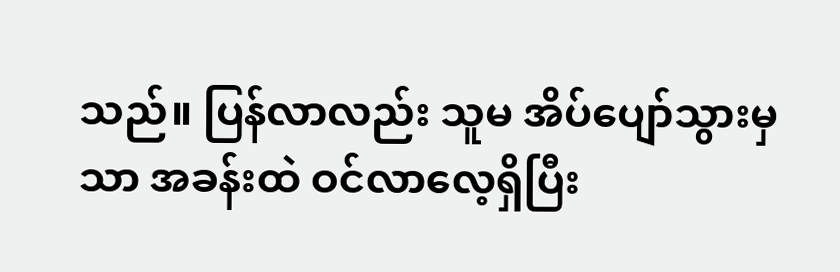သည်။ ပြန်လာလည်း သူမ အိပ်ပျော်သွားမှသာ အခန်းထဲ ဝင်လာလေ့ရှိပြီး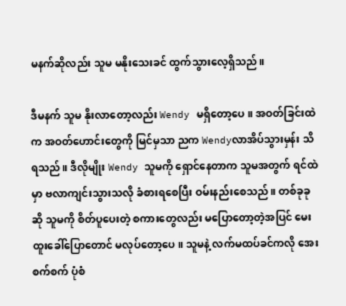မနက်ဆိုလည်း သူမ မနိုးသေးခင် ထွက်သွားလေ့ရှိသည်။

ဒီမနက် သူမ နိုးလာတော့လည်း Wendy မရှိတော့ပေ။ အဝတ်ခြင်းထဲက အဝတ်ဟောင်းတွေကို မြင်မှသာ ညက Wendyလာအိပ်သွားမှန်း သိရသည်။ ဒီလိုမျိုး Wendy သူမကို ရှောင်နေတာက သူမအတွက် ရင်ထဲမှာ ဗလာကျင်းသွားသလို ခံစားရစေပြီး ဝမ်းနည်းစေသည်။ တစ်ခုခုဆို သူမကို စိတ်ပူပေးတဲ့ စကားတွေလည်း မပြောတော့တဲ့အပြင် မေးထူးခေါ်ပြောတောင် မလုပ်တော့ပေ။ သူမနဲ့ လက်မထပ်ခင်ကလို အေးစက်စက် ပုံစံ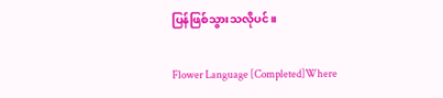ပြန်ဖြစ်သွားသလိုပင်။

Flower Language [Completed]Where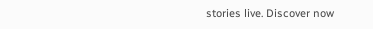stories live. Discover now